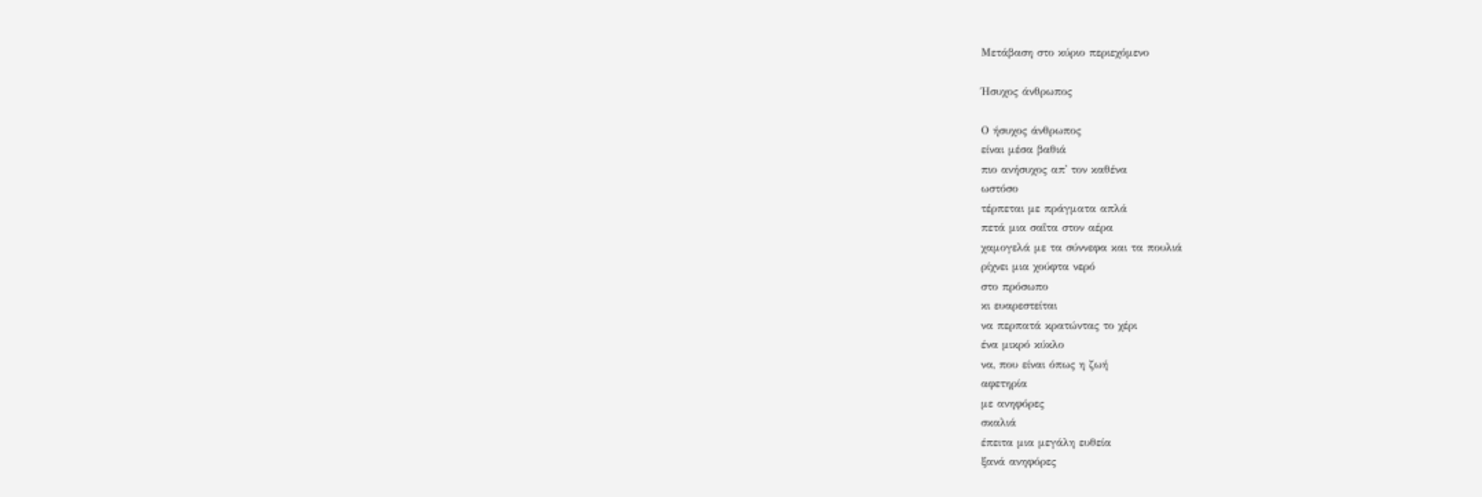Μετάβαση στο κύριο περιεχόμενο

Ήσυχος άνθρωπος

Ο ήσυχος άνθρωπος
είναι μέσα βαθιά
πιο ανήσυχος απ' τον καθένα
ωστόσο
τέρπεται με πράγματα απλά
πετά μια σαΐτα στον αέρα
χαμογελά με τα σύννεφα και τα πουλιά
ρίχνει μια χούφτα νερό
στο πρόσωπο
κι ευαρεστείται
να περπατά κρατώντας το χέρι
ένα μικρό κύκλο
να, που είναι όπως η ζωή
αφετηρία
με ανηφόρες
σκαλιά
έπειτα μια μεγάλη ευθεία
ξανά ανηφόρες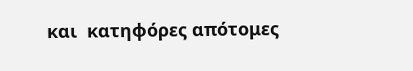και  κατηφόρες απότομες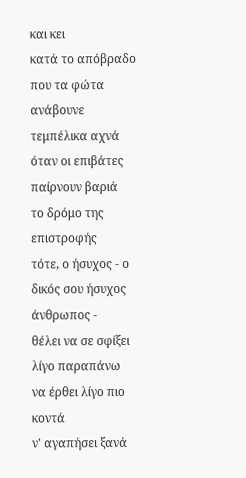και κει
κατά το απόβραδο
που τα φώτα ανάβουνε τεμπέλικα αχνά
όταν οι επιβάτες  παίρνουν βαριά
το δρόμο της επιστροφής
τότε, ο ήσυχος - ο δικός σου ήσυχος άνθρωπος -
θέλει να σε σφίξει λίγο παραπάνω
να έρθει λίγο πιο κοντά
ν' αγαπήσει ξανά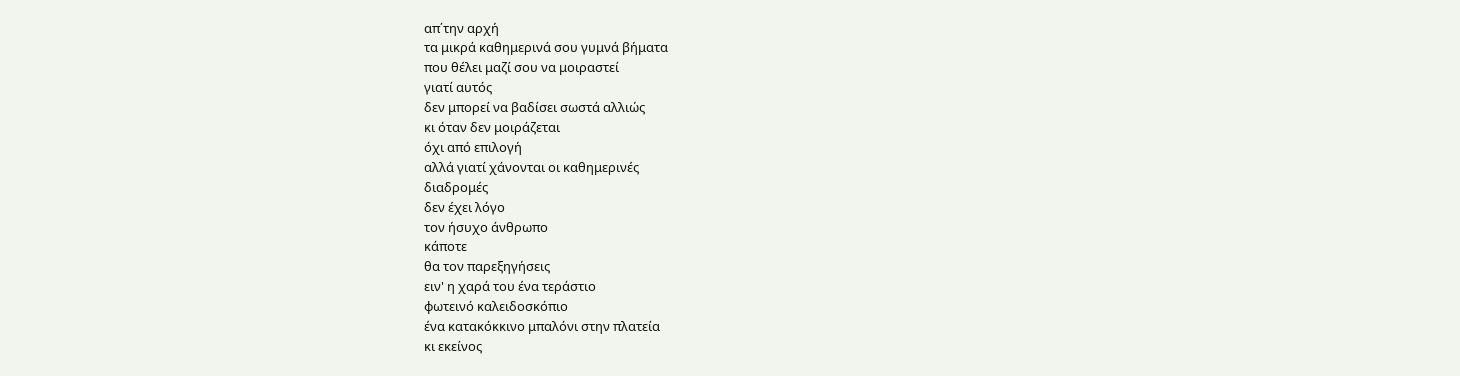απ΄την αρχή
τα μικρά καθημερινά σου γυμνά βήματα
που θέλει μαζί σου να μοιραστεί
γιατί αυτός
δεν μπορεί να βαδίσει σωστά αλλιώς
κι όταν δεν μοιράζεται
όχι από επιλογή
αλλά γιατί χάνονται οι καθημερινές
διαδρομές
δεν έχει λόγο
τον ήσυχο άνθρωπο
κάποτε
θα τον παρεξηγήσεις
ειν' η χαρά του ένα τεράστιο
φωτεινό καλειδοσκόπιο
ένα κατακόκκινο μπαλόνι στην πλατεία
κι εκείνος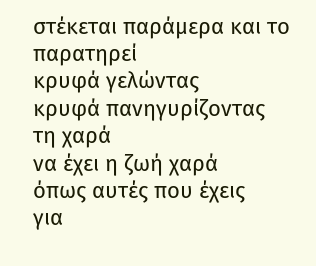στέκεται παράμερα και το παρατηρεί
κρυφά γελώντας
κρυφά πανηγυρίζοντας τη χαρά
να έχει η ζωή χαρά
όπως αυτές που έχεις
για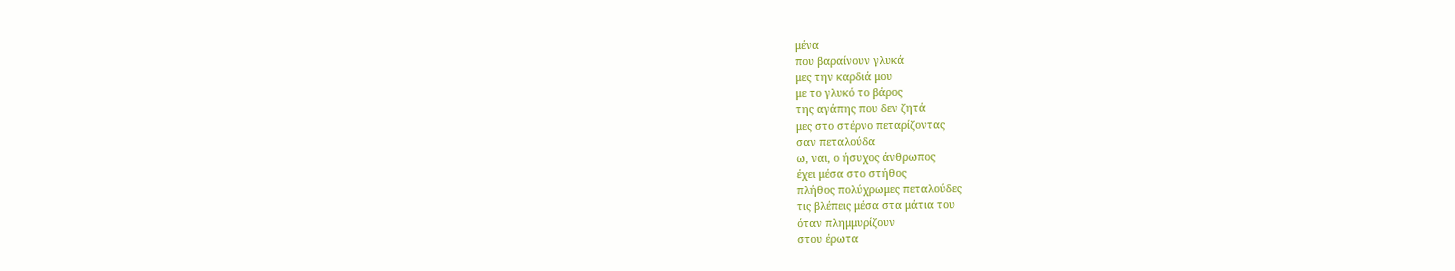μένα
που βαραίνουν γλυκά
μες την καρδιά μου
με το γλυκό το βάρος
της αγάπης που δεν ζητά
μες στο στέρνο πεταρίζοντας
σαν πεταλούδα
ω, ναι, ο ήσυχος άνθρωπος
έχει μέσα στο στήθος
πλήθος πολύχρωμες πεταλούδες
τις βλέπεις μέσα στα μάτια του
όταν πλημμυρίζουν
στου έρωτα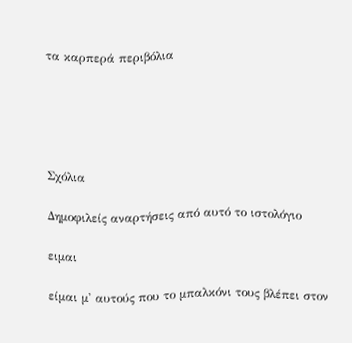τα καρπερά περιβόλια





Σχόλια

Δημοφιλείς αναρτήσεις από αυτό το ιστολόγιο

ειμαι

είμαι μ' αυτούς που το μπαλκόνι τους βλέπει στον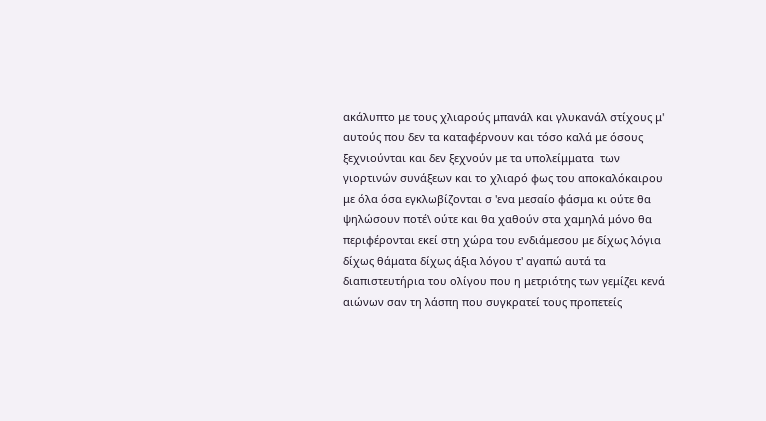ακάλυπτο με τους χλιαρούς μπανάλ και γλυκανάλ στίχους μ' αυτούς που δεν τα καταφέρνουν και τόσο καλά με όσους ξεχνιούνται και δεν ξεχνούν με τα υπολείμματα  των γιορτινών συνάξεων και το χλιαρό φως του αποκαλόκαιρου με όλα όσα εγκλωβίζονται σ 'ενα μεσαίο φάσμα κι ούτε θα ψηλώσουν ποτέ\ ούτε και θα χαθούν στα χαμηλά μόνο θα περιφέρονται εκεί στη χώρα του ενδιάμεσου με δίχως λόγια δίχως θάματα δίχως άξια λόγου τ' αγαπώ αυτά τα διαπιστευτήρια του ολίγου που η μετριότης των γεμίζει κενά αιώνων σαν τη λάσπη που συγκρατεί τους προπετείς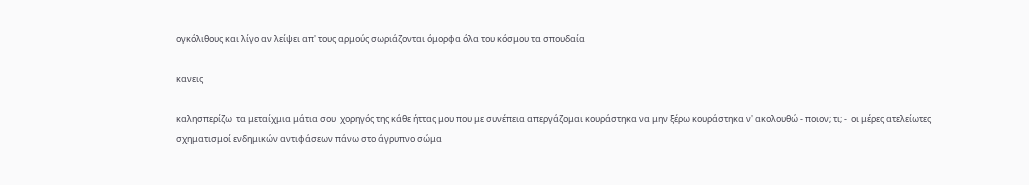ογκόλιθους και λίγο αν λείψει απ' τους αρμούς σωριάζονται όμορφα όλα του κόσμου τα σπουδαία

κανεις

καλησπερίζω  τα μεταίχμια μάτια σου  χορηγός της κάθε ήττας μου που με συνέπεια απεργάζομαι κουράστηκα να μην ξέρω κουράστηκα ν' ακολουθώ - ποιον; τι; -  οι μέρες ατελείωτες σχηματισμοί ενδημικών αντιφάσεων πάνω στο άγρυπνο σώμα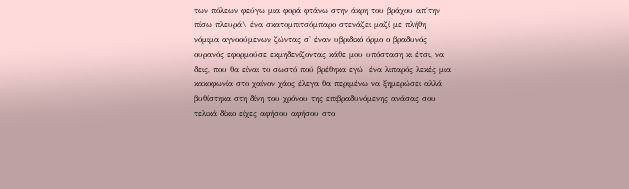των πόλεων φεύγω μια φορά φτάνω στην άκρη του βράχου απ΄την πίσω πλευρά\ ένα σκατομπιτσόμπαρο στενάζει μαζί με πλήθη νόμιμα αγνοούμενων ζώντας σ' έναν υβριδικό όρμο ο βραδυνός ουρανός εφορμούσε εκμηδενίζοντας κάθε μου υπόσταση κι έτσι, να δεις, που θα είναι το σωστό πού βρέθηκα εγώ  ένα λιπαρός λεκές μια κακοφωνία στο χαίνον χάος έλεγα θα περιμένω να ξημερώσει αλλά βυθίστηκα στη δίνη του χρόνου της επιβραδυνόμενης ανάσας σου τελικά δίκιο είχες αφήσου αφήσου στο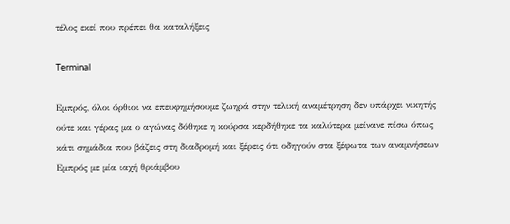τέλος εκεί που πρέπει θα καταλήξεις

Terminal

Εμπρός, όλοι όρθιοι να επευφημήσουμε ζωηρά στην τελική αναμέτρηση δεν υπάρχει νικητής ούτε και γέρας μα ο αγώνας δόθηκε η κούρσα κερδήθηκε τα καλύτερα μείνανε πίσω όπως κάτι σημάδια που βάζεις στη διαδρομή και ξέρεις ότι οδηγούν στα ξέφωτα των αναμνήσεων Εμπρός με μία ιαχή θριάμβου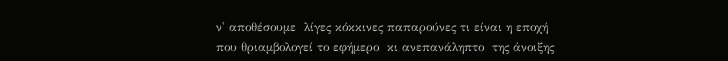ν' αποθέσουμε  λίγες κόκκινες παπαρούνες τι είναι η εποχή που θριαμβολογεί το εφήμερο  κι ανεπανάληπτο  της άνοιξης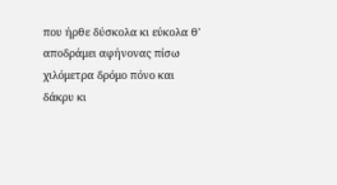που ήρθε δύσκολα κι εύκολα θ' αποδράμει αφήνονας πίσω χιλόμετρα δρόμο πόνο και δάκρυ κι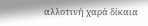αλλοτινή χαρά δίκαια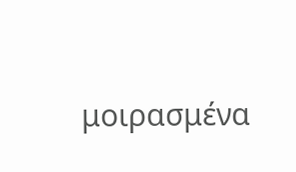μοιρασμένα